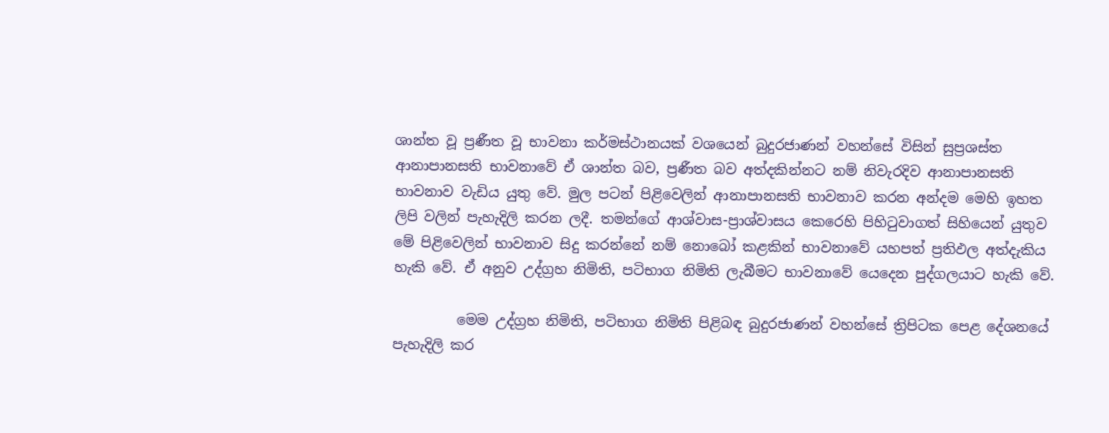ශාන්ත වූ ප්‍රණීත වූ භාවනා කර්මස්ථානයක් වශයෙන් බුදුරජාණන් වහන්සේ විසින් සුප්‍රශස්ත ආනාපානසති භාවනාවේ ඒ ශාන්ත බව, ප්‍රණීත බව අත්දකින්නට නම් නිවැරදිව ආනාපානසති භාවනාව වැඩිය යුතු වේ. මුල පටන් පිළිවෙලින් ආනාපානසති භාවනාව කරන අන්දම මෙහි ඉහත ලිපි වලින් පැහැදිලි කරන ලදී. තමන්ගේ ආශ්වාස-ප්‍රාශ්වාසය කෙරෙහි පිහිටුවාගත් සිහියෙන් යුතුව මේ පිළිවෙලින් භාවනාව සිදු කරන්නේ නම් නොබෝ කළකින් භාවනාවේ යහපත් ප්‍රතිඵල අත්දැකිය හැකි වේ. ඒ අනුව උද්ග්‍රහ නිමිති, පටිභාග නිමිති ලැබීමට භාවනාවේ යෙදෙන පුද්ගලයාට හැකි වේ.

         මෙම උද්ග්‍රහ නිමිති, පටිභාග නිමිති පිළිබඳ බුදුරජාණන් වහන්සේ ත්‍රිපිටක පෙළ දේශනයේ පැහැදිලි කර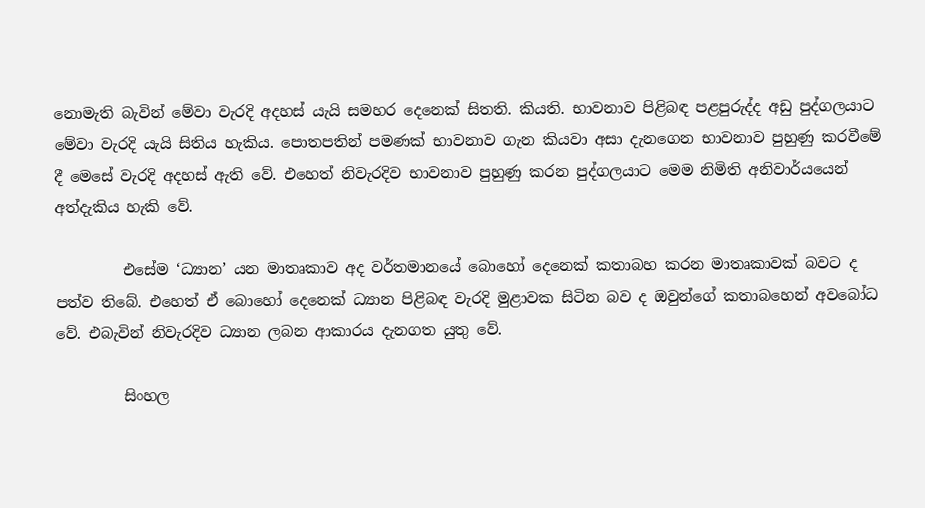නොමැති බැවින් මේවා වැරදි අදහස් යැයි සමහර දෙනෙක් සිතති. කියති. භාවනාව පිළිබඳ පළපුරුද්ද අඩු පුද්ගලයාට මේවා වැරදි යැයි සිතිය හැකිය. පොතපතින් පමණක් භාවනාව ගැන කියවා අසා දැනගෙන භාවනාව පුහුණු කරවීමේ දී මෙසේ වැරදි අදහස් ඇති වේ. එහෙත් නිවැරදිව භාවනාව පුහුණු කරන පුද්ගලයාට මෙම නිමිති අනිවාර්යයෙන් අත්දැකිය හැකි වේ.

         එසේම ‘ධ්‍යාන’ යන මාතෘකාව අද වර්තමානයේ බොහෝ දෙනෙක් කතාබහ කරන මාතෘකාවක් බවට ද පත්ව තිබේ. එහෙත් ඒ බොහෝ දෙනෙක් ධ්‍යාන පිළිබඳ වැරදි මුළාවක සිටින බව ද ඔවුන්ගේ කතාබහෙන් අවබෝධ වේ. එබැවින් නිවැරදිව ධ්‍යාන ලබන ආකාරය දැනගත යුතු වේ.

         සිංහල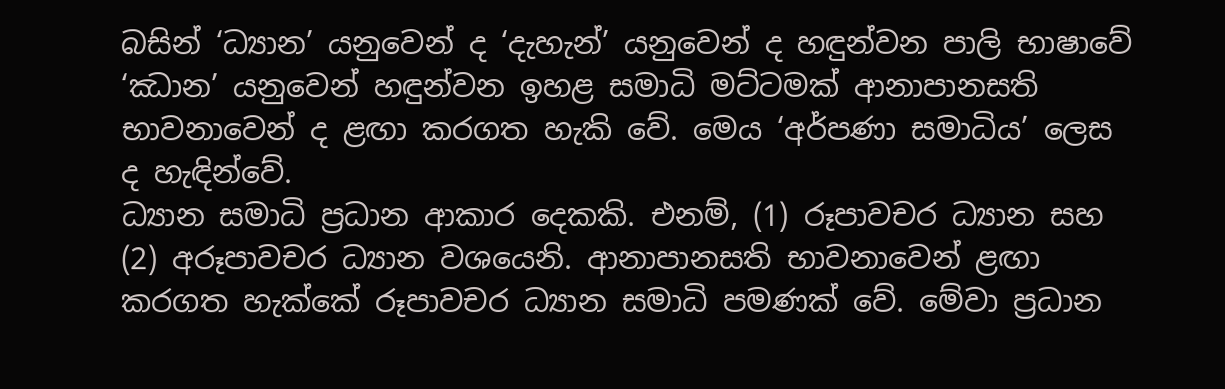බසින් ‘ධ්‍යාන’ යනුවෙන් ද ‘දැහැන්’ යනුවෙන් ද හඳුන්වන පාලි භාෂාවේ ‘ඣාන’ යනුවෙන් හඳුන්වන ඉහළ සමාධි මට්ටමක් ආනාපානසති භාවනාවෙන් ද ළඟා කරගත හැකි වේ. මෙය ‘අර්පණා සමාධිය’ ලෙස ද හැඳින්වේ.
ධ්‍යාන සමාධි ප්‍රධාන ආකාර දෙකකි. එනම්, (1) රූපාවචර ධ්‍යාන සහ (2) අරූපාවචර ධ්‍යාන වශයෙනි. ආනාපානසති භාවනාවෙන් ළඟා කරගත හැක්කේ රූපාවචර ධ්‍යාන සමාධි පමණක් වේ. මේවා ප්‍රධාන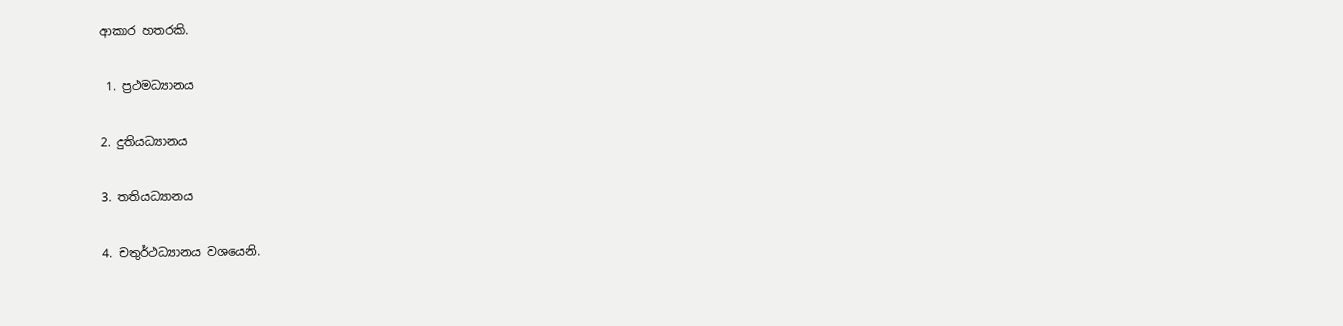ආකාර හතරකි.

 1. ප්‍රථමධ්‍යානය

2. දුතියධ්‍යානය

3. තතියධ්‍යානය

4. චතුර්ථධ්‍යානය වශයෙනි.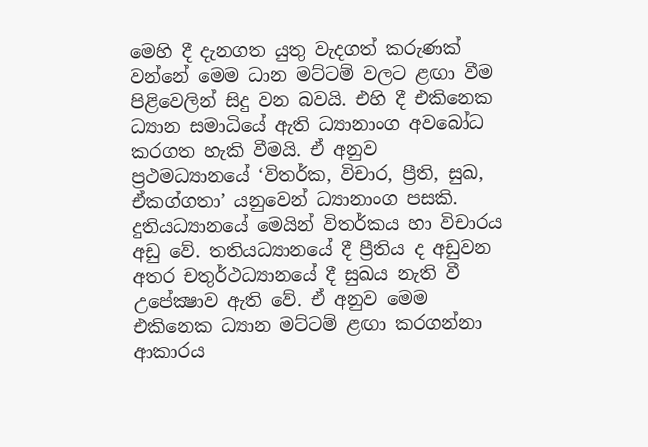මෙහි දී දැනගත යුතු වැදගත් කරුණක් වන්නේ මෙම ධාන මට්ටම් වලට ළඟා වීම පිළිවෙලින් සිදු වන බවයි. එහි දී එකිනෙක ධ්‍යාන සමාධියේ ඇති ධ්‍යානාංග අවබෝධ කරගත හැකි වීමයි. ඒ අනුව ප්‍රථමධ්‍යානයේ ‘විතර්ක, විචාර, ප්‍රීති, සුඛ, ඒකග්ගතා’ යනුවෙන් ධ්‍යානාංග පසකි. දුතියධ්‍යානයේ මෙයින් විතර්කය හා විචාරය අඩු වේ. තතියධ්‍යානයේ දී ප්‍රීතිය ද අඩුවන අතර චතුර්ථධ්‍යානයේ දී සුඛය නැති වී උපේක්‍ෂාව ඇති වේ. ඒ අනුව මෙම එකිනෙක ධ්‍යාන මට්ටම් ළඟා කරගන්නා ආකාරය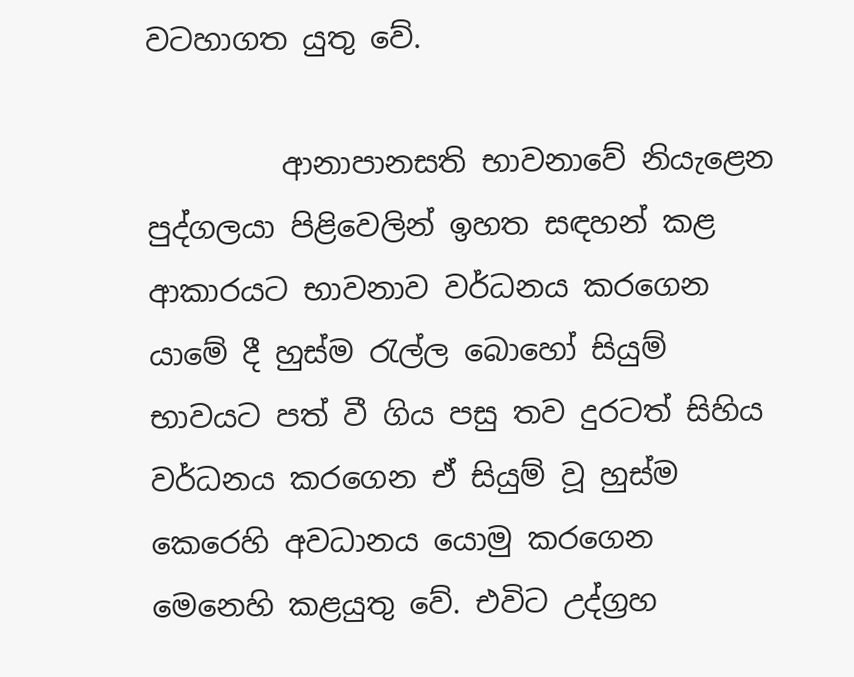වටහාගත යුතු වේ.

         ආනාපානසති භාවනාවේ නියැළෙන පුද්ගලයා පිළිවෙලින් ඉහත සඳහන් කළ ආකාරයට භාවනාව වර්ධනය කරගෙන යාමේ දී හුස්ම රැල්ල බොහෝ සියුම් භාවයට පත් වී ගිය පසු තව දුරටත් සිහිය වර්ධනය කරගෙන ඒ සියුම් වූ හුස්ම කෙරෙහි අවධානය යොමු කරගෙන මෙනෙහි කළයුතු වේ. එවිට උද්ග්‍රහ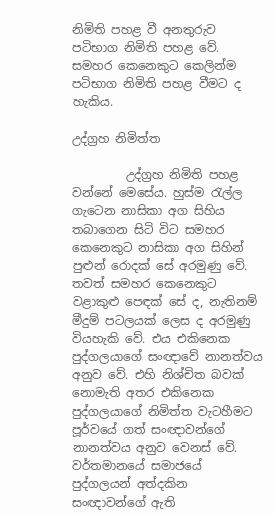නිමිති පහළ වී අනතුරුව පටිභාග නිමිති පහළ වේ. සමහර කෙනෙකුට කෙලින්ම පටිභාග නිමිති පහළ වීමට ද හැකිය.

උද්ග්‍රහ නිමිත්ත

         උද්ග්‍රහ නිමිති පහළ වන්නේ මෙසේය. හුස්ම රැල්ල ගැටෙන නාසිකා අග සිහිය තබාගෙන සිටි විට සමහර කෙනෙකුට නාසිකා අග සිහින් පුළුන් රොදක් සේ අරමුණු වේ. තවත් සමහර කෙනෙකුට වළාකුළු පෙඳක් සේ ද, නැතිනම් මීදුම් පටලයක් ලෙස ද අරමුණු වියහැකි වේ. එය එකිනෙක පුද්ගලයාගේ සංඥාවේ නානත්වය අනුව වේ. එහි නිශ්චිත බවක් නොමැති අතර එකිනෙක පුද්ගලයාගේ නිමිත්ත වැටහීමට පූර්වයේ ගත් සංඥාවන්ගේ නානත්වය අනුව වෙනස් වේ. වර්තමානයේ සමාජයේ පුද්ගලයන් අත්දකින සංඥාවන්ගේ ඇති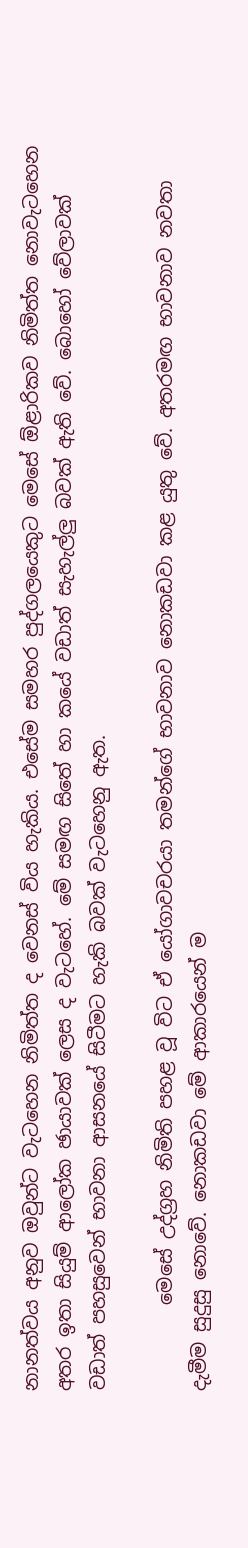නානත්වය අනුව ඔවුන්ට වැටහෙන නිමිත්ත ද වෙනස් විය හැකිය. එසේම සමහර පුද්ගලයෙකුට මෙසේ ඕළාරිකව නිමිත්ත නොවැටහෙන අතර ඉතා සියුම් ආලෝක ඡායාවක් ලෙස ද වැටහේ. මේ සමඟ සිතේ හා කයේ වඩාත් සැහැල්ලු බවක් ඇති වේ. බොහෝ වේලාවක් වඩාත් පහසුවෙන් භාවනා ආසනයේ සිටීමට හැකි බවක් වැටහෙනු ඇත.

         මෙසේ උද්ග්‍රහ නිමිති පහළ වූ විට ඒ යෝගාවචරයා තමන්ගේ භාවනාව නොකඩවා කළ යුතු වේ. අතරමඟ භාවනාව නවතා දැමීම සුදුසු නොවේ. නොකඩවා මේ ආකාරයෙන් ම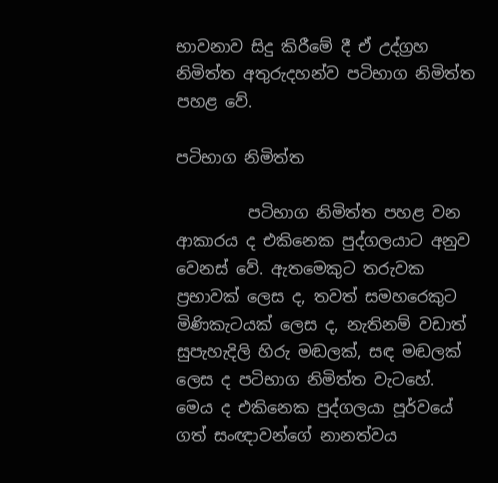භාවනාව සිදු කිරීමේ දී ඒ උද්ග්‍රහ නිමිත්ත අතුරුදහන්ව පටිභාග නිමිත්ත පහළ වේ.

පටිභාග නිමිත්ත

         පටිභාග නිමිත්ත පහළ වන ආකාරය ද එකිනෙක පුද්ගලයාට අනුව වෙනස් වේ. ඇතමෙකුට තරුවක ප්‍රභාවක් ලෙස ද, තවත් සමහරෙකුට මිණිකැටයක් ලෙස ද, නැතිනම් වඩාත් සුපැහැදිලි හිරු මඬලක්, සඳ මඬලක් ලෙස ද පටිභාග නිමිත්ත වැටහේ. මෙය ද එකිනෙක පුද්ගලයා පූර්වයේ ගත් සංඥාවන්ගේ නානත්වය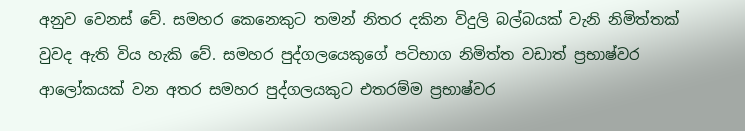අනුව වෙනස් වේ. සමහර කෙනෙකුට තමන් නිතර දකින විදුලි බල්බයක් වැනි නිමිත්තක් වුවද ඇති විය හැකි වේ. සමහර පුද්ගලයෙකුගේ පටිභාග නිමිත්ත වඩාත් ප්‍රභාෂ්වර ආලෝකයක් වන අතර සමහර පුද්ගලයකුට එතරම්ම ප්‍රභාෂ්වර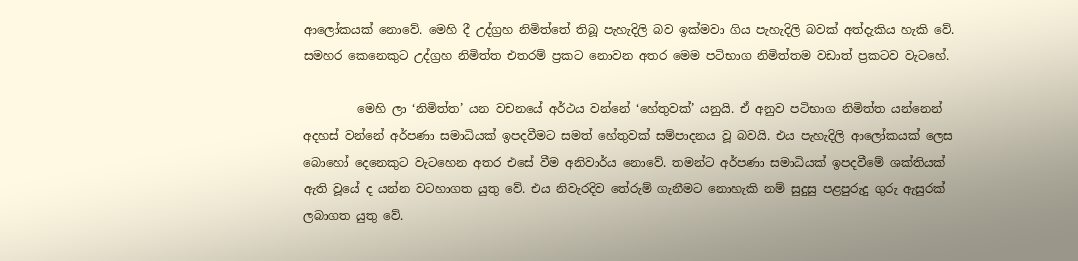ආලෝකයක් නොවේ. මෙහි දී උද්ග්‍රහ නිමිත්තේ තිබූ පැහැදිලි බව ඉක්මවා ගිය පැහැදිලි බවක් අත්දැකිය හැකි වේ. සමහර කෙනෙකුට උද්ග්‍රහ නිමිත්ත එතරම් ප්‍රකට නොවන අතර මෙම පටිභාග නිමිත්තම වඩාත් ප්‍රකටව වැටහේ.

         මෙහි ලා ‘නිමිත්ත’ යන වචනයේ අර්ථය වන්නේ ‘හේතුවක්’ යනුයි. ඒ අනුව පටිභාග නිමිත්ත යන්නෙන් අදහස් වන්නේ අර්පණා සමාධියක් ඉපදවීමට සමත් හේතුවක් සම්පාදනය වූ බවයි. එය පැහැදිලි ආලෝකයක් ලෙස බොහෝ දෙනෙකුට වැටහෙන අතර එසේ වීම අනිවාර්ය නොවේ. තමන්ට අර්පණා සමාධියක් ඉපදවීමේ ශක්තියක් ඇති වූයේ ද යන්න වටහාගත යුතු වේ. එය නිවැරදිව තේරුම් ගැනීමට නොහැකි නම් සුදුසු පළපුරුදු ගුරු ඇසුරක් ලබාගත යුතු වේ.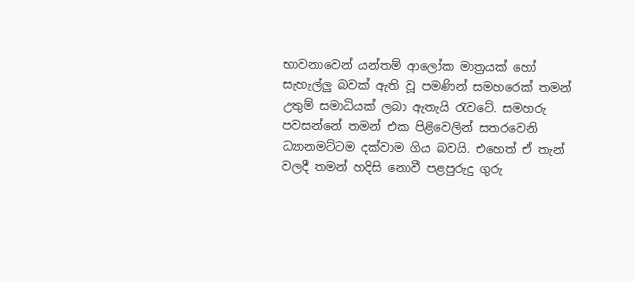භාවනාවෙන් යන්තම් ආලෝක මාත්‍රයක් හෝ සැහැල්ලු බවක් ඇති වූ පමණින් සමහරෙක් තමන් උතුම් සමාධියක් ලබා ඇතැයි රැවටේ. සමහරු පවසන්නේ තමන් එක පිළිවෙලින් සතරවෙනි ධ්‍යානමට්ටම දක්වාම ගිය බවයි. එහෙත් ඒ තැන් වලදී තමන් හදිසි නොවී පළපුරුදු ගුරු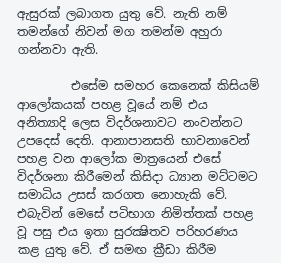ඇසුරක් ලබාගත යුතු වේ. නැති නම් තමන්ගේ නිවන් මග තමන්ම අහුරා ගන්නවා ඇති.

         එසේම සමහර කෙනෙක් කිසියම් ආලෝකයක් පහළ වූයේ නම් එය අනිත්‍යාදි ලෙස විදර්ශනාවට නංවන්නට උපදෙස් දෙති. ආනාපානසති භාවනාවෙන් පහළ වන ආලෝක මාත්‍රයෙන් එසේ විදර්ශනා කිරීමෙන් කිසිදා ධ්‍යාන මට්ටමට සමාධිය උසස් කරගත නොහැකි වේ. එබැවින් මෙසේ පටිභාග නිමිත්තක් පහළ වූ පසු එය ඉතා සුරක්‍ෂිතව පරිහරණය කළ යුතු වේ. ඒ සමඟ ක්‍රීඩා කිරීම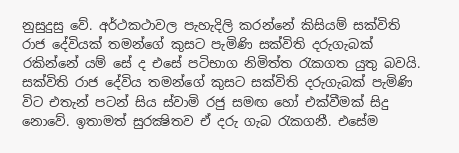නුසුදුසු වේ. අර්ථකථාවල පැහැදිලි කරන්නේ කිසියම් සක්විති රාජ දේවියක් තමන්ගේ කුසට පැමිණි සක්විති දරුගැබක් රකින්නේ යම් සේ ද එසේ පටිභාග නිමිත්ත රැකගත යුතු බවයි. සක්විති රාජ දේවිය තමන්ගේ කුසට සක්විති දරුගැබක් පැමිණි විට එතැන් පටන් සිය ස්වාමි රජු සමඟ හෝ එක්වීමක් සිදු නොවේ. ඉතාමත් සුරක්‍ෂිතව ඒ දරු ගැබ රැකගනී. එසේම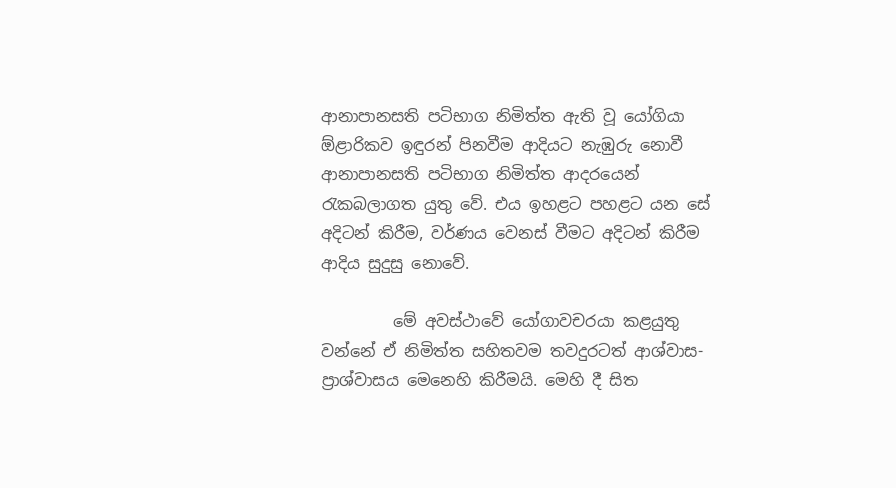ආනාපානසති පටිභාග නිමිත්ත ඇති වූ යෝගියා ඕළාරිකව ඉඳුරන් පිනවීම ආදියට නැඹුරු නොවී ආනාපානසති පටිභාග නිමිත්ත ආදරයෙන් රැකබලාගත යුතු වේ. එය ඉහළට පහළට යන සේ අදිටන් කිරීම, වර්ණය වෙනස් වීමට අදිටන් කිරීම ආදිය සුදුසු නොවේ.

         මේ අවස්ථාවේ යෝගාවචරයා කළයුතු වන්නේ ඒ නිමිත්ත සහිතවම තවදුරටත් ආශ්වාස-ප්‍රාශ්වාසය මෙනෙහි කිරීමයි. මෙහි දී සිත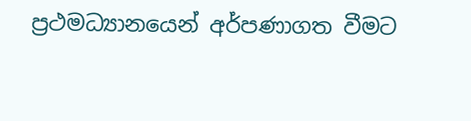ප්‍රථමධ්‍යානයෙන් අර්පණාගත වීමට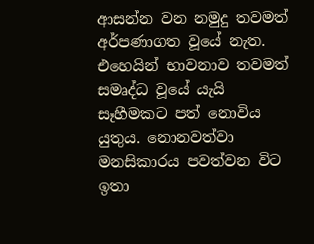ආසන්න වන නමුදු තවමත් අර්පණාගත වූයේ නැත. එහෙයින් භාවනාව තවමත් සමෘද්ධ වූයේ යැයි සෑහීමකට පත් නොවිය යුතුය. නොනවත්වා මනසිකාරය පවත්වන විට ඉතා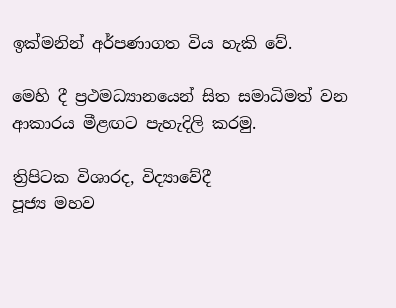ඉක්මනින් අර්පණාගත විය හැකි වේ.

මෙහි දී ප්‍රථමධ්‍යානයෙන් සිත සමාධිමත් වන ආකාරය මීළඟට පැහැදිලි කරමු.

ත්‍රිපිටක විශාරද, විද්‍යාවේදී
පූජ්‍ය මහව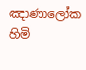ඤාණාලෝක හිමි